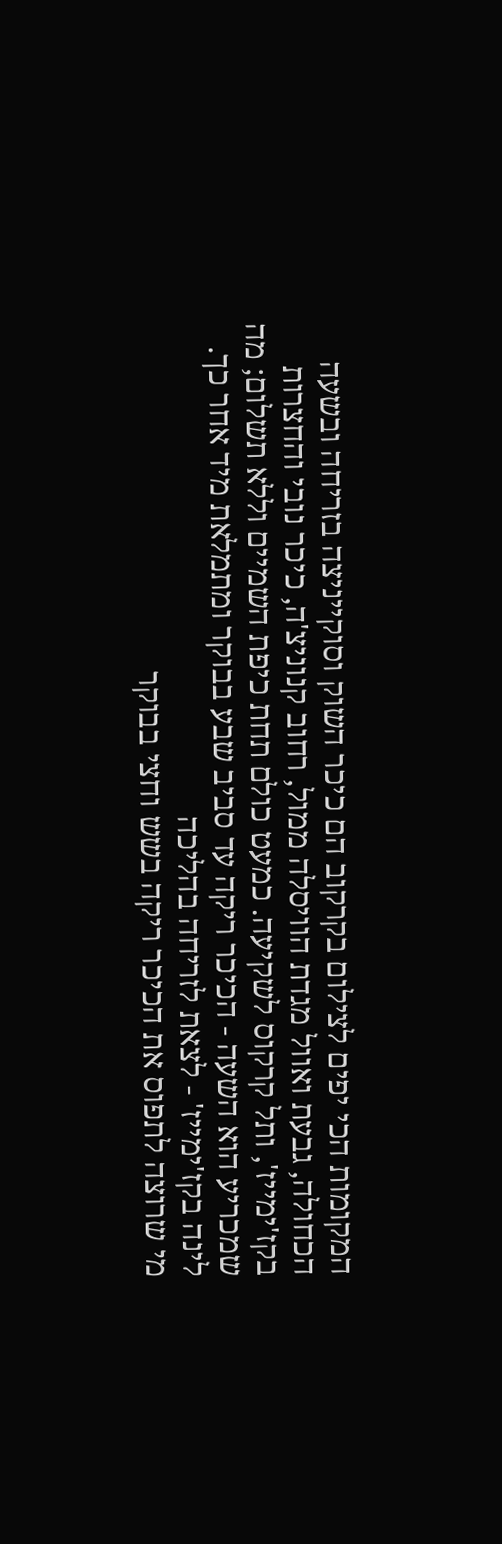המקומות הכי יפים לצילום בקרקוב הם כיכר השוק וסוקייניצה בזריחה ובשעה הכחולה, גבעת ואוול מגדת הוויסלה ממול, רחוב קנוניצ'ה, כיכר נובי והחצרות בקז'ימייז', ותל קרקוס לשקיעה. כמעט כולם תחת כיפת השמיים וללא תשלום; מה שמכריע הוא השעה - הכיכר ריקה עד סביב שבע בבוקר ומתמלאת מיד אחר כך.
לינה בקז'ימייז' - לצאת לזריחה בהליכה
מי שרוצה לתפוס את הכיכר ריקה בשש וחצי בבוקר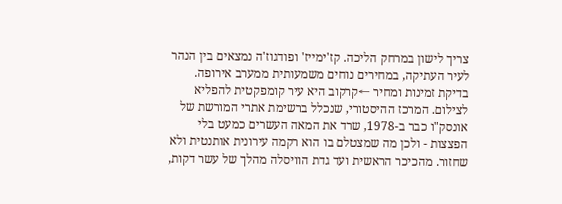צריך לישון במרחק הליכה. קז'ימייז' ופודגוז'ה נמצאים בין הנהר לעיר העתיקה, במחירים נוחים משמעותית ממערב אירופה.
בדיקת זמינות ומחיר ←קרקוב היא עיר קומפקטית להפליא לצילום. המרכז ההיסטורי, שנכלל ברשימת אתרי המורשת של אונסק"ו כבר ב-1978, שרד את המאה העשרים כמעט בלי הפצצות - ולכן מה שמצטלם בו הוא רקמה עירונית אותנטית ולא שחזור. מהכיכר הראשית ועד גדת הוויסלה מהלך של עשר דקות,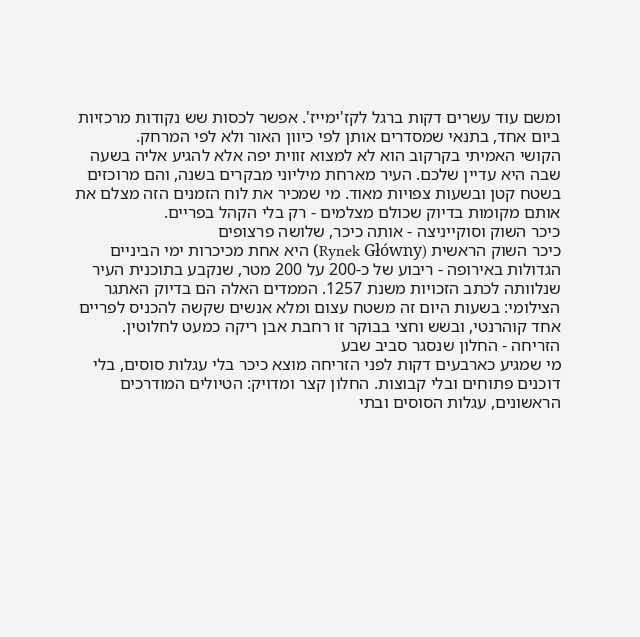ומשם עוד עשרים דקות ברגל לקז'ימייז'. אפשר לכסות שש נקודות מרכזיות ביום אחד, בתנאי שמסדרים אותן לפי כיוון האור ולא לפי המרחק.
הקושי האמיתי בקרקוב הוא לא למצוא זווית יפה אלא להגיע אליה בשעה שבה היא עדיין שלכם. העיר מארחת מיליוני מבקרים בשנה, והם מרוכזים בשטח קטן ובשעות צפויות מאוד. מי שמכיר את לוח הזמנים הזה מצלם את אותם מקומות בדיוק שכולם מצלמים - רק בלי הקהל בפריים.
כיכר השוק וסוקייניצה - אותה כיכר, שלושה פרצופים
כיכר השוק הראשית (Rynek Główny) היא אחת מכיכרות ימי הביניים הגדולות באירופה - ריבוע של כ-200 על 200 מטר, שנקבע בתוכנית העיר שנלוותה לכתב הזכויות משנת 1257. הממדים האלה הם בדיוק האתגר הצילומי: בשעות היום זה משטח עצום ומלא אנשים שקשה להכניס לפריים אחד קוהרנטי, ובשש וחצי בבוקר זו רחבת אבן ריקה כמעט לחלוטין.
הזריחה - החלון שנסגר סביב שבע
מי שמגיע כארבעים דקות לפני הזריחה מוצא כיכר בלי עגלות סוסים, בלי דוכנים פתוחים ובלי קבוצות. החלון קצר ומדויק: הטיולים המודרכים הראשונים, עגלות הסוסים ובתי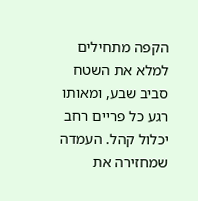הקפה מתחילים למלא את השטח סביב שבע, ומאותו רגע כל פריים רחב יכלול קהל. העמדה שמחזירה את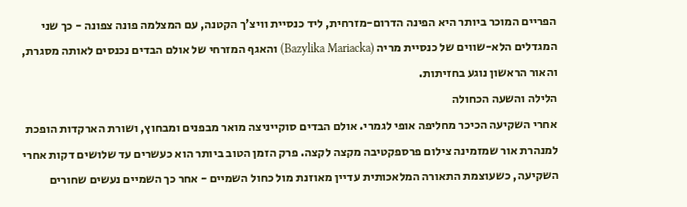הפריים המוכר ביותר היא הפינה הדרום-מזרחית, ליד כנסיית וויצ'ך הקטנה, עם המצלמה פונה צפונה - כך שני המגדלים הלא-שווים של כנסיית מריה (Bazylika Mariacka) והאגף המזרחי של אולם הבדים נכנסים לאותה מסגרת, והאור הראשון נוגע בחזיתות.
הלילה והשעה הכחולה
אחרי השקיעה הכיכר מחליפה אופי לגמרי. אולם הבדים סוקייניצה מואר מבפנים ומבחוץ, ושורת הארקדות הופכת למנהרת אור שמזמינה צילום פרספקטיבה מקצה לקצה. פרק הזמן הטוב ביותר הוא כעשרים עד שלושים דקות אחרי השקיעה, כשעוצמת התאורה המלאכותית עדיין מאוזנת מול כחול השמיים - אחר כך השמיים נעשים שחורים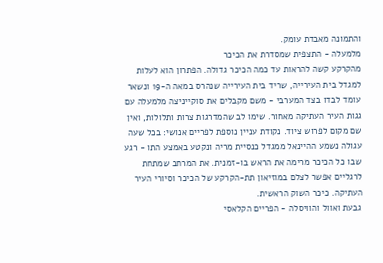והתמונה מאבדת עומק.
מלמעלה - התצפית שמסדרת את הכיכר
מהקרקע קשה להראות עד כמה הכיכר גדולה. הפתרון הוא לעלות למגדל בית העירייה, שריד בית העירייה שנהרס במאה ה-19 ונשאר עומד לבדו בצד המערבי - משם מקבלים את סוקייניצה מלמעלה עם גגות העיר העתיקה מאחור. שימו לב שהמדרגות צרות ותלולות, ואין שם מקום לפרוש ציוד. נקודת עניין נוספת לפריים אנושי: בכל שעה עגולה נשמע ההיינאל ממגדל כנסיית מריה ונקטע באמצע התו - רגע שבו כל הכיכר מרימה את הראש בו-זמנית. את המרחב שמתחת לרגליים אפשר לצלם במוזיאון תת-הקרקע של הכיכר וסיורי העיר העתיקה. כיכר השוק הראשית.
גבעת ואוול והוויסלה - הפריים הקלאסי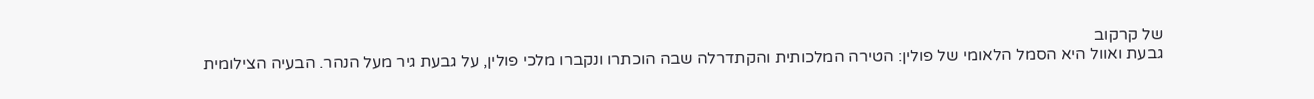של קרקוב
גבעת ואוול היא הסמל הלאומי של פולין: הטירה המלכותית והקתדרלה שבה הוכתרו ונקברו מלכי פולין, על גבעת גיר מעל הנהר. הבעיה הצילומית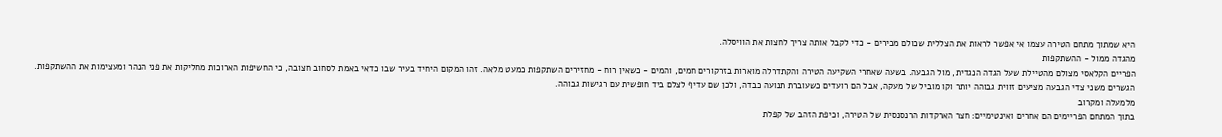היא שמתוך מתחם הטירה עצמו אי אפשר לראות את הצללית שכולם מכירים - כדי לקבל אותה צריך לחצות את הוויסלה.
מהגדה ממול - ההשתקפות
הפריים הקלאסי מצולם מהטיילת שעל הגדה הנגדית, מול הגבעה. בשעה שאחרי השקיעה הטירה והקתדרלה מוארות בזרקורים חמים, והמים - כשאין רוח - מחזירים השתקפות כמעט מלאה. זהו המקום היחיד בעיר שבו כדאי באמת לסחוב חצובה, כי החשיפות הארוכות מחליקות את פני הנהר ומעצימות את ההשתקפות. הגשרים משני צדי הגבעה מציעים זווית גבוהה יותר וקו מוביל של מעקה, אבל הם רועדים כשעוברת תנועה כבדה, ולכן שם עדיף לצלם ביד חופשית עם רגישות גבוהה.
מלמעלה ומקרוב
בתוך המתחם הפריימים הם אחרים ואינטימיים: חצר הארקדות הרנסנסית של הטירה, וכיפת הזהב של קפלת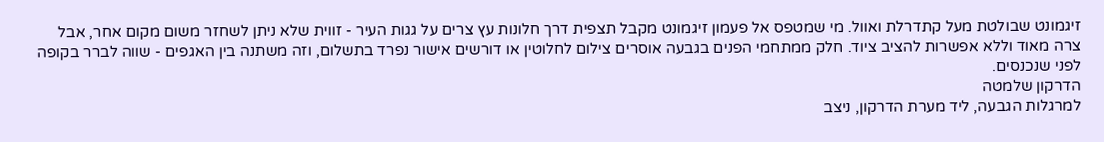זיגמונט שבולטת מעל קתדרלת ואוול. מי שמטפס אל פעמון זיגמונט מקבל תצפית דרך חלונות עץ צרים על גגות העיר - זווית שלא ניתן לשחזר משום מקום אחר, אבל צרה מאוד וללא אפשרות להציב ציוד. חלק ממתחמי הפנים בגבעה אוסרים צילום לחלוטין או דורשים אישור נפרד בתשלום, וזה משתנה בין האגפים - שווה לברר בקופה לפני שנכנסים.
הדרקון שלמטה
למרגלות הגבעה, ליד מערת הדרקון, ניצב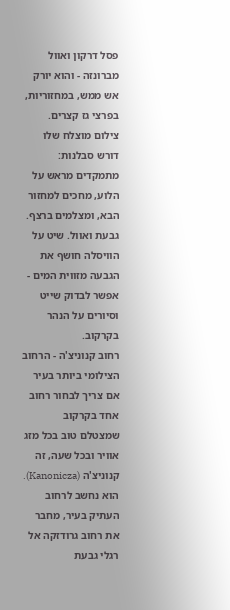פסל דרקון ואוול מברונזה - והוא יורק אש ממש, במחזוריות, בפרצי גז קצרים. צילום מוצלח שלו דורש סבלנות: מתמקדים מראש על הלוע, מחכים למחזור הבא, ומצלמים ברצף. גבעת ואוול. שיט על הוויסלה חושף את הגבעה מזווית המים - אפשר לבדוק שייט וסיורים על הנהר בקרקוב.
רחוב קנוניצ'ה - הרחוב הצילומי ביותר בעיר
אם צריך לבחור רחוב אחד בקרקוב שמצטלם טוב בכל מזג אוויר ובכל שעה, זה קנוניצ'ה (Kanonicza). הוא נחשב לרחוב העתיק בעיר, מחבר את רחוב גרודזקה אל רגלי גבעת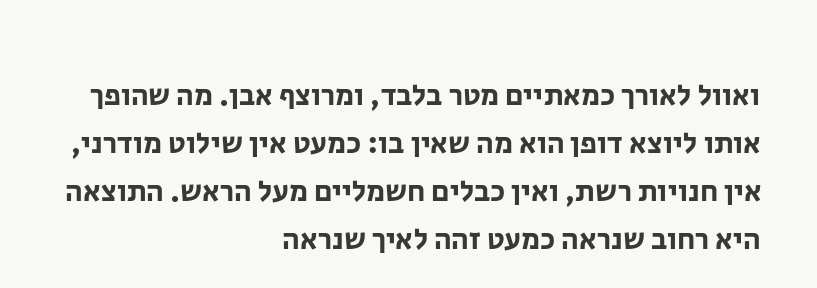ואוול לאורך כמאתיים מטר בלבד, ומרוצף אבן. מה שהופך אותו ליוצא דופן הוא מה שאין בו: כמעט אין שילוט מודרני, אין חנויות רשת, ואין כבלים חשמליים מעל הראש. התוצאה היא רחוב שנראה כמעט זהה לאיך שנראה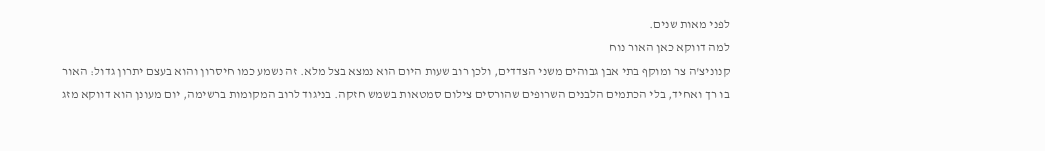לפני מאות שנים.
למה דווקא כאן האור נוח
קנוניצ'ה צר ומוקף בתי אבן גבוהים משני הצדדים, ולכן רוב שעות היום הוא נמצא בצל מלא. זה נשמע כמו חיסרון והוא בעצם יתרון גדול: האור בו רך ואחיד, בלי הכתמים הלבנים השרופים שהורסים צילום סמטאות בשמש חזקה. בניגוד לרוב המקומות ברשימה, יום מעונן הוא דווקא מזג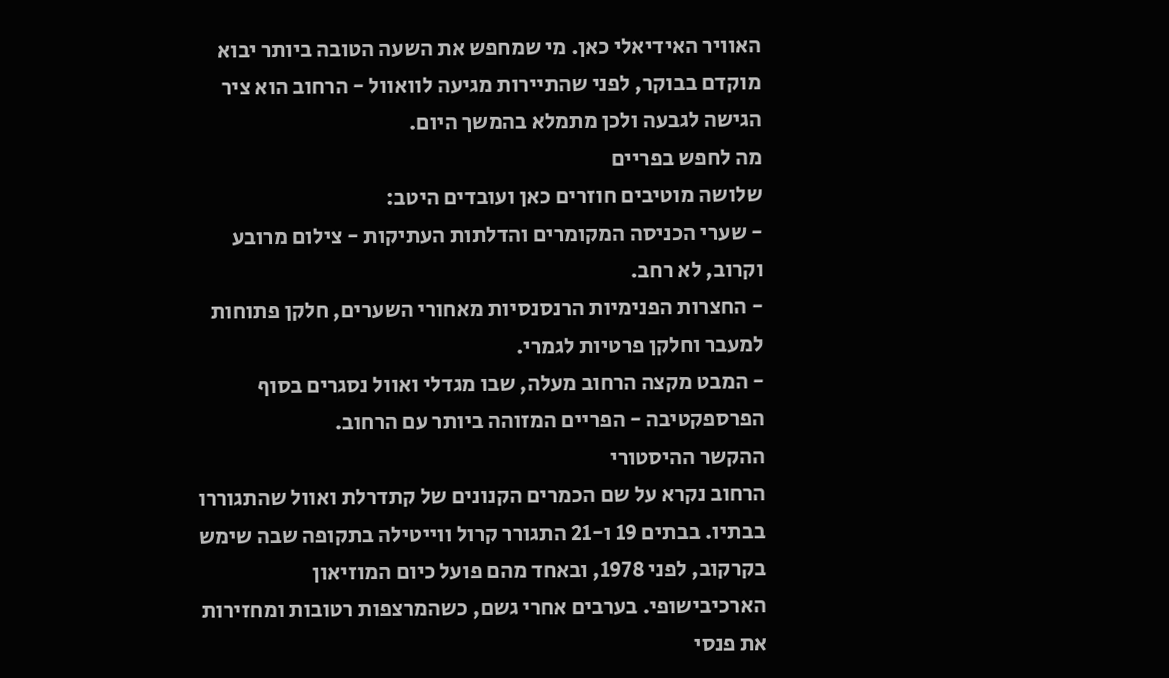האוויר האידיאלי כאן. מי שמחפש את השעה הטובה ביותר יבוא מוקדם בבוקר, לפני שהתיירות מגיעה לוואוול - הרחוב הוא ציר הגישה לגבעה ולכן מתמלא בהמשך היום.
מה לחפש בפריים
שלושה מוטיבים חוזרים כאן ועובדים היטב:
- שערי הכניסה המקומרים והדלתות העתיקות - צילום מרובע וקרוב, לא רחב.
- החצרות הפנימיות הרנסנסיות מאחורי השערים, חלקן פתוחות למעבר וחלקן פרטיות לגמרי.
- המבט מקצה הרחוב מעלה, שבו מגדלי ואוול נסגרים בסוף הפרספקטיבה - הפריים המזוהה ביותר עם הרחוב.
ההקשר ההיסטורי
הרחוב נקרא על שם הכמרים הקנונים של קתדרלת ואוול שהתגוררו בבתיו. בבתים 19 ו-21 התגורר קרול ווייטילה בתקופה שבה שימש בקרקוב, לפני 1978, ובאחד מהם פועל כיום המוזיאון הארכיבישופי. בערבים אחרי גשם, כשהמרצפות רטובות ומחזירות את פנסי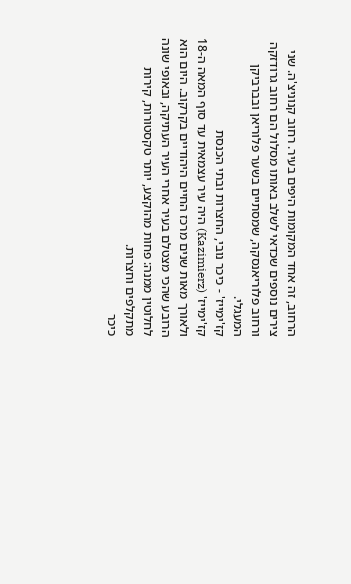הרחוב, זה אחד המקומות היפים בעיר. רחוב קנוניצ'ה. שני צירים נוספים שכדאי לשלב באותו מסלול הם רחוב גרודזקה ורחוב פלוריאנסקה, שמסתיים בשער פלוריאן ובברביקן המעגלי.
קז'ימייז' - כיכר נובי, החצרות ובתי הכנסת
קז'ימייז' (Kazimierz) היה עיר עצמאית עד סוף המאה ה-18 ולאורך מאות שנים מרכז החיים היהודיים בקרקוב. היום הוא הרובע שהכי מצטלם בעיר אחרי העיר העתיקה, ובאופי שונה לחלוטין ממנה: פחות מהוקצע, יותר טקסטורות, קירות מתקלפים וחצרות.
כיכר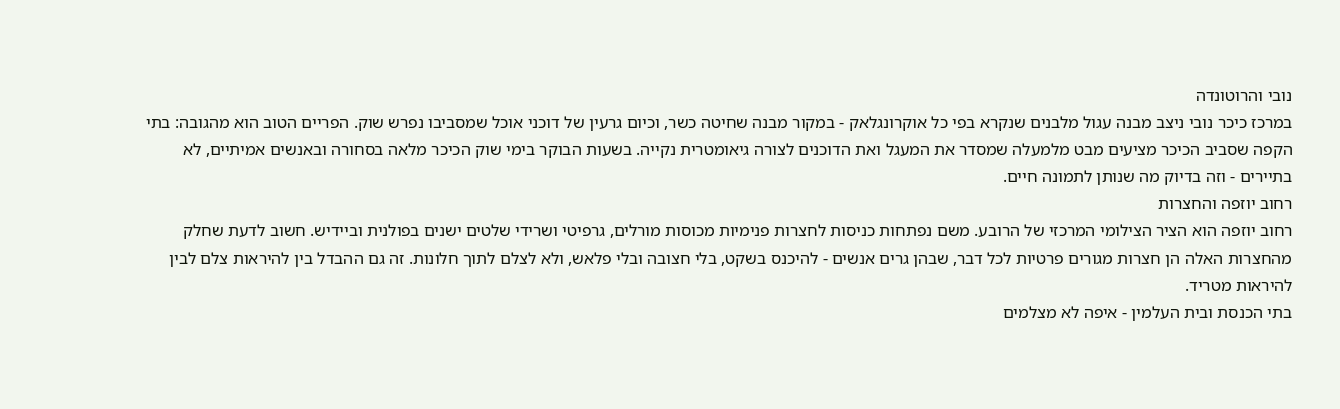נובי והרוטונדה
במרכז כיכר נובי ניצב מבנה עגול מלבנים שנקרא בפי כל אוקרונגלאק - במקור מבנה שחיטה כשר, וכיום גרעין של דוכני אוכל שמסביבו נפרש שוק. הפריים הטוב הוא מהגובה: בתי הקפה שסביב הכיכר מציעים מבט מלמעלה שמסדר את המעגל ואת הדוכנים לצורה גיאומטרית נקייה. בשעות הבוקר בימי שוק הכיכר מלאה בסחורה ובאנשים אמיתיים, לא בתיירים - וזה בדיוק מה שנותן לתמונה חיים.
רחוב יוזפה והחצרות
רחוב יוזפה הוא הציר הצילומי המרכזי של הרובע. משם נפתחות כניסות לחצרות פנימיות מכוסות מורלים, גרפיטי ושרידי שלטים ישנים בפולנית וביידיש. חשוב לדעת שחלק מהחצרות האלה הן חצרות מגורים פרטיות לכל דבר, שבהן גרים אנשים - להיכנס בשקט, בלי חצובה ובלי פלאש, ולא לצלם לתוך חלונות. זה גם ההבדל בין להיראות צלם לבין להיראות מטריד.
בתי הכנסת ובית העלמין - איפה לא מצלמים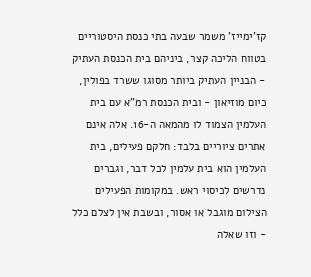קז'ימייז' משמר שבעה בתי כנסת היסטוריים בטווח הליכה קצר, ביניהם בית הכנסת העתיק - הבניין העתיק ביותר מסוגו ששרד בפולין, כיום מוזיאון - ובית הכנסת רמ"א עם בית העלמין הצמוד לו מהמאה ה-16. אלה אינם אתרים ציוריים בלבד: חלקם פעילים, בית העלמין הוא בית עלמין לכל דבר, וגברים נדרשים לכיסוי ראש. במקומות הפעילים הצילום מוגבל או אסור, ובשבת אין לצלם כלל - וזו שאלה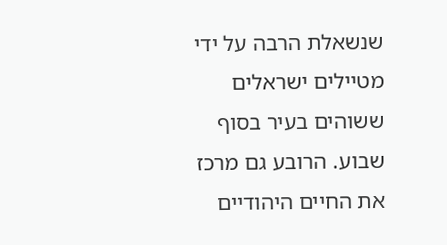שנשאלת הרבה על ידי מטיילים ישראלים ששוהים בעיר בסוף שבוע. הרובע גם מרכז את החיים היהודיים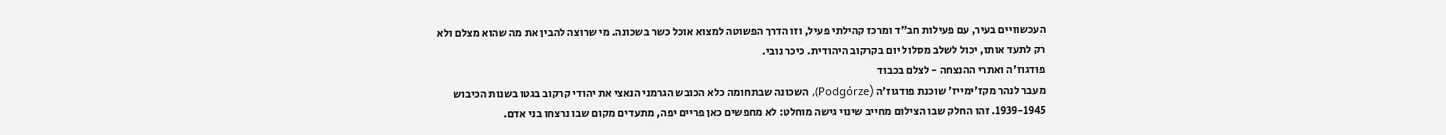העכשוויים בעיר, עם פעילות חב"ד ומרכז קהילתי פעיל, וזו הדרך הפשוטה למצוא אוכל כשר בשכונה. מי שרוצה להבין את מה שהוא מצלם ולא רק לתעד אותו, יכול לשלב מסלול יום בקרקוב היהודית. כיכר נובי.
פודגוז'ה ואתרי ההנצחה - לצלם בכבוד
מעבר לנהר מקז'ימייז' שוכנת פודגוז'ה (Podgórze), השכונה שבתחומה כלא הכובש הגרמני הנאצי את יהודי קרקוב בגטו בשנות הכיבוש 1939-1945. זהו החלק שבו הצילום מחייב שינוי גישה מוחלט: לא מחפשים כאן פריים יפה, מתעדים מקום שבו נרצחו בני אדם.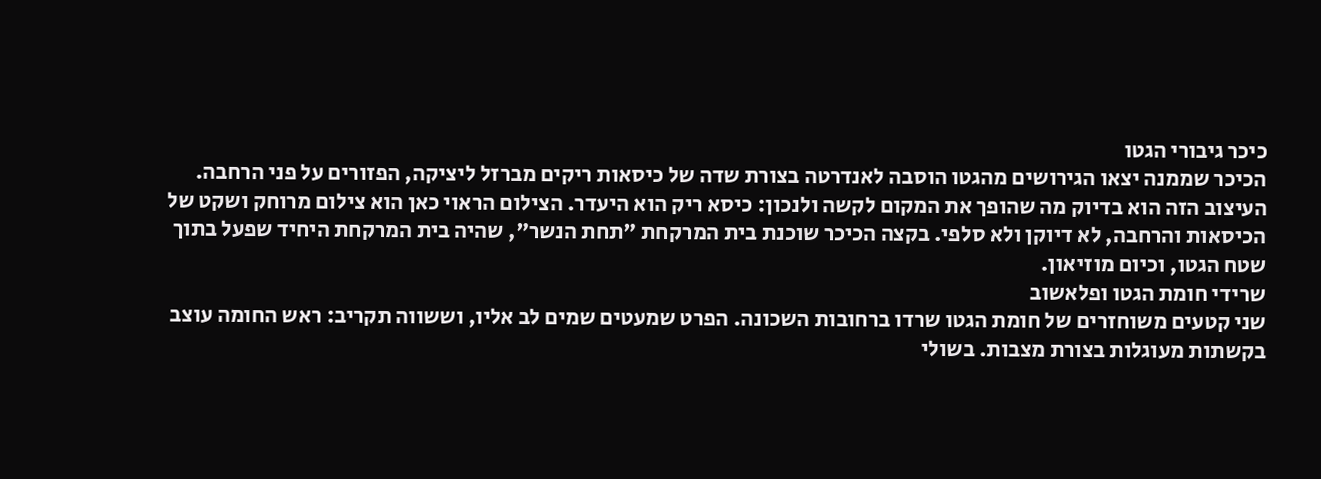כיכר גיבורי הגטו
הכיכר שממנה יצאו הגירושים מהגטו הוסבה לאנדרטה בצורת שדה של כיסאות ריקים מברזל ליציקה, הפזורים על פני הרחבה. העיצוב הזה הוא בדיוק מה שהופך את המקום לקשה ולנכון: כיסא ריק הוא היעדר. הצילום הראוי כאן הוא צילום מרוחק ושקט של הכיסאות והרחבה, לא דיוקן ולא סלפי. בקצה הכיכר שוכנת בית המרקחת "תחת הנשר", שהיה בית המרקחת היחיד שפעל בתוך שטח הגטו, וכיום מוזיאון.
שרידי חומת הגטו ופלאשוב
שני קטעים משוחזרים של חומת הגטו שרדו ברחובות השכונה. הפרט שמעטים שמים לב אליו, וששווה תקריב: ראש החומה עוצב בקשתות מעוגלות בצורת מצבות. בשולי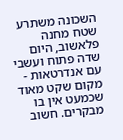השכונה משתרע שטח מחנה פלאשוב, היום שדה פתוח ועשבי עם אנדרטאות - מקום שקט מאוד שכמעט אין בו מבקרים. חשוב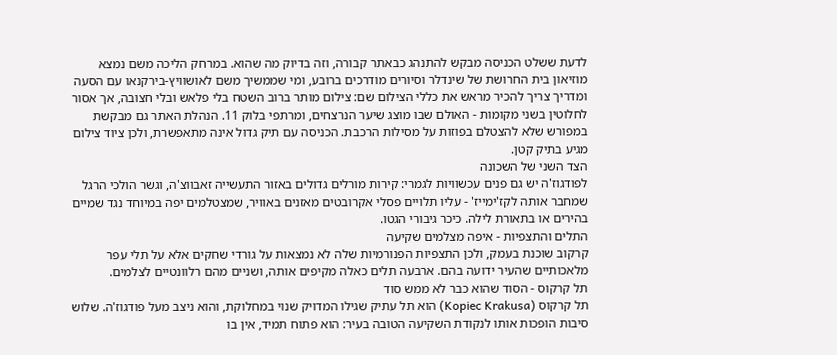לדעת ששלט הכניסה מבקש להתנהג כבאתר קבורה, וזה בדיוק מה שהוא. במרחק הליכה משם נמצא מוזיאון בית החרושת של שינדלר וסיורים מודרכים ברובע, ומי שממשיך משם לאושוויץ-בירקנאו עם הסעה ומדריך צריך להכיר מראש את כללי הצילום שם: צילום מותר ברוב השטח בלי פלאש ובלי חצובה, אך אסור לחלוטין בשני מקומות - האולם שבו מוצג שיער הנרצחים, ומרתפי בלוק 11. הנהלת האתר גם מבקשת במפורש שלא להצטלם בפוזות על מסילות הרכבת. הכניסה עם תיק גדול אינה מתאפשרת, ולכן ציוד צילום מגיע בתיק קטן.
הצד השני של השכונה
לפודגוז'ה יש גם פנים עכשוויות לגמרי: קירות מורלים גדולים באזור התעשייה זאבווצ'ה, וגשר הולכי הרגל שמחבר אותה לקז'ימייז' - עליו תלויים פסלי אקרובטים מאזנים באוויר, שמצטלמים יפה במיוחד נגד שמיים בהירים או בתאורת לילה. כיכר גיבורי הגטו.
התלים והתצפיות - איפה מצלמים שקיעה
קרקוב שוכנת בעמק, ולכן התצפיות הפנורמיות שלה לא נמצאות על גורדי שחקים אלא על תלי עפר מלאכותיים שהעיר ידועה בהם. ארבעה תלים כאלה מקיפים אותה, ושניים מהם רלוונטיים לצלמים.
תל קרקוס - הסוד שהוא כבר לא ממש סוד
תל קרקוס (Kopiec Krakusa) הוא תל עתיק שגילו המדויק שנוי במחלוקת, והוא ניצב מעל פודגוז'ה. שלוש סיבות הופכות אותו לנקודת השקיעה הטובה בעיר: הוא פתוח תמיד, אין בו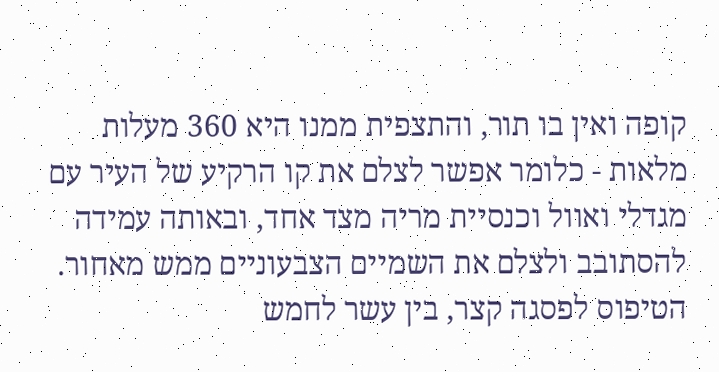קופה ואין בו תור, והתצפית ממנו היא 360 מעלות מלאות - כלומר אפשר לצלם את קו הרקיע של העיר עם מגדלי ואוול וכנסיית מריה מצד אחד, ובאותה עמידה להסתובב ולצלם את השמיים הצבעוניים ממש מאחור. הטיפוס לפסגה קצר, בין עשר לחמש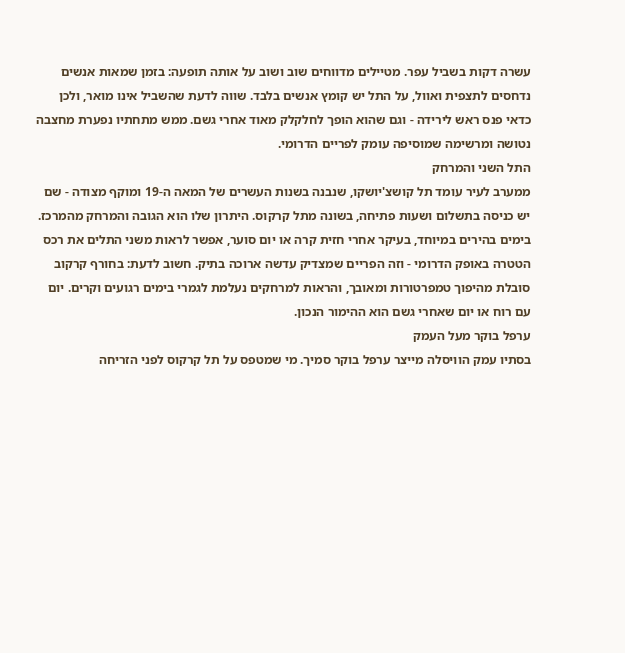עשרה דקות בשביל עפר. מטיילים מדווחים שוב ושוב על אותה תופעה: בזמן שמאות אנשים נדחסים לתצפית ואוול, על התל יש קומץ אנשים בלבד. שווה לדעת שהשביל אינו מואר, ולכן כדאי פנס ראש לירידה - וגם שהוא הופך לחלקלק מאוד אחרי גשם. ממש מתחתיו נפערת מחצבה נטושה ומרשימה שמוסיפה עומק לפריים הדרומי.
התל השני והמרחק
ממערב לעיר עומד תל קושצ'יושקו, שנבנה בשנות העשרים של המאה ה-19 ומוקף מצודה - שם יש כניסה בתשלום ושעות פתיחה, בשונה מתל קרקוס. היתרון שלו הוא הגובה והמרחק מהמרכז. בימים בהירים במיוחד, בעיקר אחרי חזית קרה או יום סוער, אפשר לראות משני התלים את רכס הטטרה באופק הדרומי - וזה הפריים שמצדיק עדשה ארוכה בתיק. חשוב לדעת: בחורף קרקוב סובלת מהיפוך טמפרטורות ומאובך, והראות למרחקים נעלמת לגמרי בימים רגועים וקרים. יום עם רוח או יום שאחרי גשם הוא ההימור הנכון.
ערפל בוקר מעל העמק
בסתיו עמק הוויסלה מייצר ערפל בוקר סמיך. מי שמטפס על תל קרקוס לפני הזריחה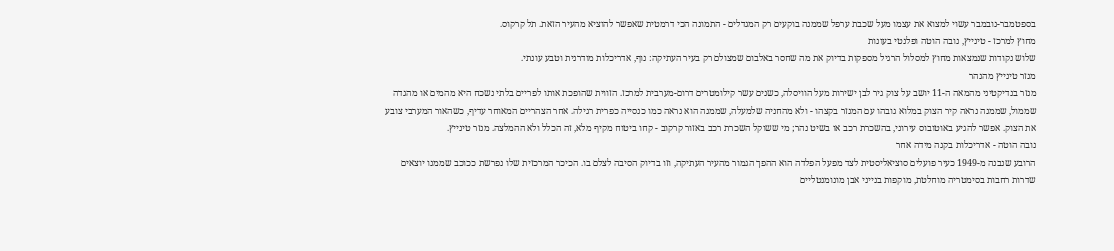בספטמבר-נובמבר עשוי למצוא את עצמו מעל שכבת ערפל שממנה בוקעים רק המגדלים - התמונה הכי דרמטית שאפשר להוציא מהעיר הזאת. תל קרקוס.
מחוץ למרכז - טינייץ, נובה הוטה ופלנטי בעונות
שלוש נקודות שנמצאות מחוץ למסלול הרגיל מספקות בדיוק את מה שחסר באלבום שמצולם רק בעיר העתיקה: נוף, אדריכלות מודרנית וטבע עונתי.
מנזר טינייץ מהנהר
מנזר בנדיקטיני מהמאה ה-11 יושב על צוק גיר לבן ישירות מעל הוויסלה, כשנים עשר קילומטרים דרום-מערבית למרכז. הזווית שהופכת אותו לפריים בלתי נשכח היא מהמים או מהגדה שממול, שממנה נראה קיר הצוק במלוא גובהו עם המנזר בקצהו - ולא מהחניה שלמעלה, שממנה הוא נראה כמו כנסייה כפרית רגילה. אחר הצהריים המאוחר עדיף, כשהאור המערבי צובע את הצוק. אפשר להגיע באוטובוס עירוני, בהשכרת רכב או בשיט נהר; מי ששוקל השכרת רכב באזור קרקוב - קחו ביטוח מקיף מלא, זה הכלל ולא ההמלצה. מנזר טינייץ.
נובה הוטה - אדריכלות בקנה מידה אחר
הרובע שנבנה מ-1949 כעיר פועלים סוציאליסטית לצד מפעל הפלדה הוא ההפך הגמור מהעיר העתיקה, וזו בדיוק הסיבה לצלם בו. הכיכר המרכזית שלו נפרשת ככוכב שממנו יוצאים שדרות רחבות בסימטריה מוחלטת, מוקפות בנייני אבן מונומנטליים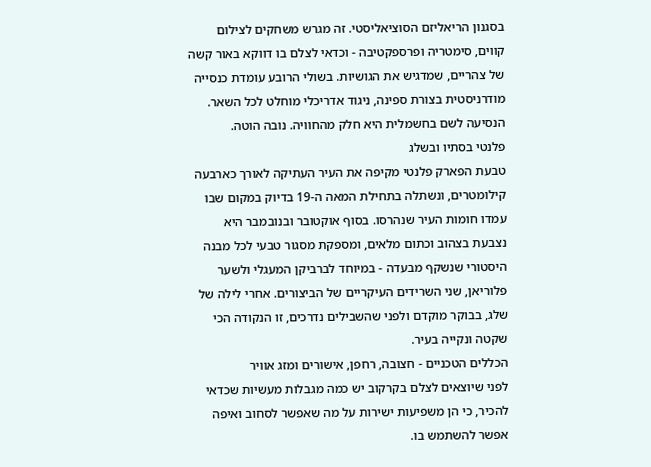בסגנון הריאליזם הסוציאליסטי. זה מגרש משחקים לצילום קווים, סימטריה ופרספקטיבה - וכדאי לצלם בו דווקא באור קשה של צהריים, שמדגיש את הגושיות. בשולי הרובע עומדת כנסייה מודרניסטית בצורת ספינה, ניגוד אדריכלי מוחלט לכל השאר. הנסיעה לשם בחשמלית היא חלק מהחוויה. נובה הוטה.
פלנטי בסתיו ובשלג
טבעת הפארק פלנטי מקיפה את העיר העתיקה לאורך כארבעה קילומטרים, ונשתלה בתחילת המאה ה-19 בדיוק במקום שבו עמדו חומות העיר שנהרסו. בסוף אוקטובר ובנובמבר היא נצבעת בצהוב וכתום מלאים, ומספקת מסגור טבעי לכל מבנה היסטורי שנשקף מבעדה - במיוחד לברביקן המעגלי ולשער פלוריאן, שני השרידים העיקריים של הביצורים. אחרי לילה של שלג, בבוקר מוקדם ולפני שהשבילים נדרכים, זו הנקודה הכי שקטה ונקייה בעיר.
הכללים הטכניים - חצובה, רחפן, אישורים ומזג אוויר
לפני שיוצאים לצלם בקרקוב יש כמה מגבלות מעשיות שכדאי להכיר, כי הן משפיעות ישירות על מה שאפשר לסחוב ואיפה אפשר להשתמש בו.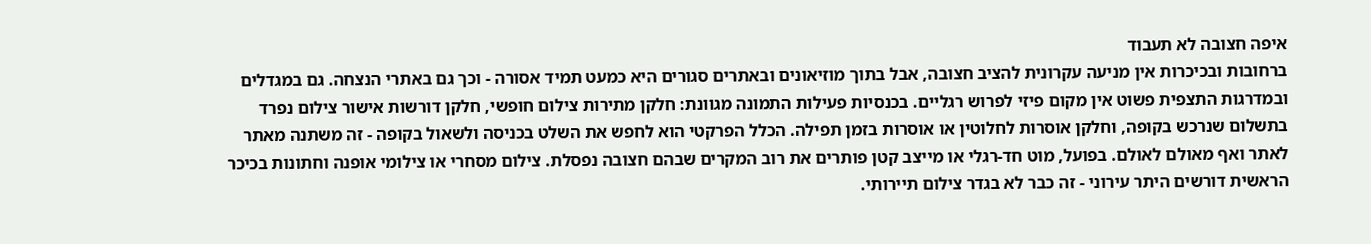איפה חצובה לא תעבוד
ברחובות ובכיכרות אין מניעה עקרונית להציב חצובה, אבל בתוך מוזיאונים ובאתרים סגורים היא כמעט תמיד אסורה - וכך גם באתרי הנצחה. גם במגדלים ובמדרגות התצפית פשוט אין מקום פיזי לפרוש רגליים. בכנסיות פעילות התמונה מגוונת: חלקן מתירות צילום חופשי, חלקן דורשות אישור צילום נפרד בתשלום שנרכש בקופה, וחלקן אוסרות לחלוטין או אוסרות בזמן תפילה. הכלל הפרקטי הוא לחפש את השלט בכניסה ולשאול בקופה - זה משתנה מאתר לאתר ואף מאולם לאולם. בפועל, מוט חד-רגלי או מייצב קטן פותרים את רוב המקרים שבהם חצובה נפסלת. צילום מסחרי או צילומי אופנה וחתונות בכיכר הראשית דורשים היתר עירוני - זה כבר לא בגדר צילום תיירותי.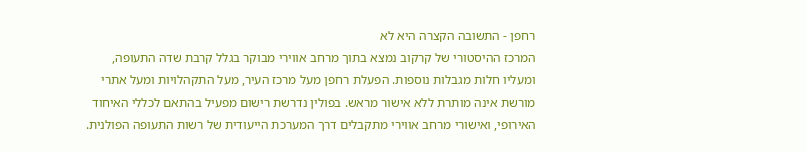רחפן - התשובה הקצרה היא לא
המרכז ההיסטורי של קרקוב נמצא בתוך מרחב אווירי מבוקר בגלל קרבת שדה התעופה, ומעליו חלות מגבלות נוספות. הפעלת רחפן מעל מרכז העיר, מעל התקהלויות ומעל אתרי מורשת אינה מותרת ללא אישור מראש. בפולין נדרשת רישום מפעיל בהתאם לכללי האיחוד האירופי, ואישורי מרחב אווירי מתקבלים דרך המערכת הייעודית של רשות התעופה הפולנית.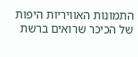התמונות האוויריות היפות של הכיכר שרואים ברשת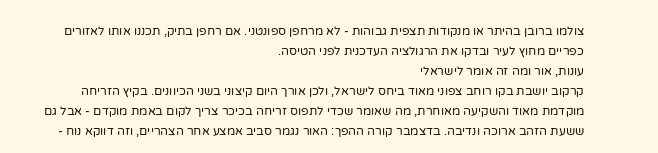צולמו ברובן בהיתר או מנקודות תצפית גבוהות - לא מרחפן ספונטני. אם רחפן בתיק, תכננו אותו לאזורים כפריים מחוץ לעיר ובדקו את הרגולציה העדכנית לפני הטיסה.
עונות, אור ומה זה אומר לישראלי
קרקוב יושבת בקו רוחב צפוני מאוד ביחס לישראל, ולכן אורך היום קיצוני בשני הכיוונים. בקיץ הזריחה מוקדמת מאוד והשקיעה מאוחרת, מה שאומר שכדי לתפוס זריחה בכיכר צריך לקום באמת מוקדם - אבל גם ששעת הזהב ארוכה ונדיבה. בדצמבר קורה ההפך: האור נגמר סביב אמצע אחר הצהריים, וזה דווקא נוח -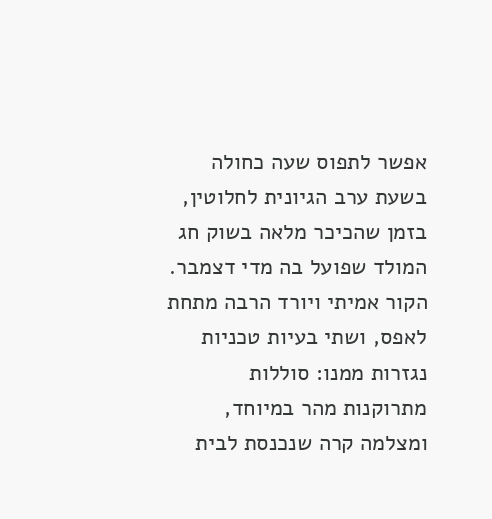אפשר לתפוס שעה כחולה בשעת ערב הגיונית לחלוטין, בזמן שהכיכר מלאה בשוק חג המולד שפועל בה מדי דצמבר. הקור אמיתי ויורד הרבה מתחת לאפס, ושתי בעיות טכניות נגזרות ממנו: סוללות מתרוקנות מהר במיוחד, ומצלמה קרה שנכנסת לבית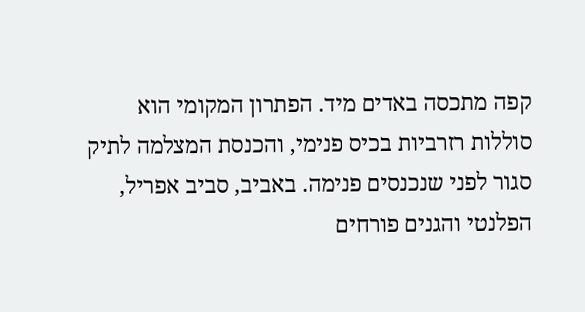קפה מתכסה באדים מיד. הפתרון המקומי הוא סוללות רזרביות בכיס פנימי, והכנסת המצלמה לתיק סגור לפני שנכנסים פנימה. באביב, סביב אפריל, הפלנטי והגנים פורחים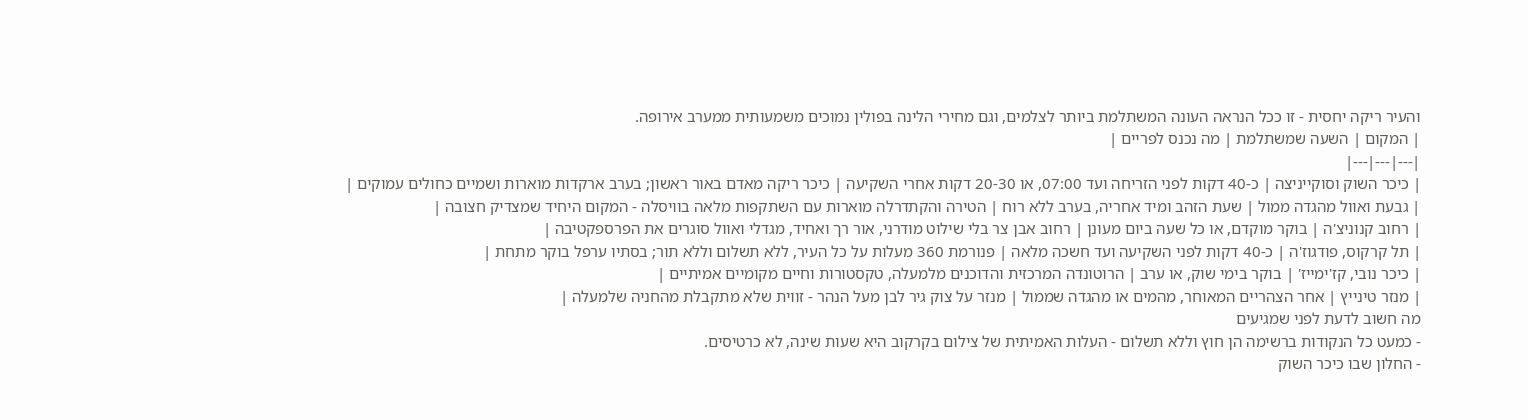והעיר ריקה יחסית - זו ככל הנראה העונה המשתלמת ביותר לצלמים, וגם מחירי הלינה בפולין נמוכים משמעותית ממערב אירופה.
| המקום | השעה שמשתלמת | מה נכנס לפריים |
|---|---|---|
| כיכר השוק וסוקייניצה | כ-40 דקות לפני הזריחה ועד 07:00, או 20-30 דקות אחרי השקיעה | כיכר ריקה מאדם באור ראשון; בערב ארקדות מוארות ושמיים כחולים עמוקים |
| גבעת ואוול מהגדה ממול | שעת הזהב ומיד אחריה, בערב ללא רוח | הטירה והקתדרלה מוארות עם השתקפות מלאה בוויסלה - המקום היחיד שמצדיק חצובה |
| רחוב קנוניצ'ה | בוקר מוקדם, או כל שעה ביום מעונן | רחוב אבן צר בלי שילוט מודרני, אור רך ואחיד, מגדלי ואוול סוגרים את הפרספקטיבה |
| תל קרקוס, פודגוז'ה | כ-40 דקות לפני השקיעה ועד חשכה מלאה | פנורמת 360 מעלות על כל העיר, ללא תשלום וללא תור; בסתיו ערפל בוקר מתחת |
| כיכר נובי, קז'ימייז' | בוקר בימי שוק, או ערב | הרוטונדה המרכזית והדוכנים מלמעלה, טקסטורות וחיים מקומיים אמיתיים |
| מנזר טינייץ | אחר הצהריים המאוחר, מהמים או מהגדה שממול | מנזר על צוק גיר לבן מעל הנהר - זווית שלא מתקבלת מהחניה שלמעלה |
מה חשוב לדעת לפני שמגיעים
- כמעט כל הנקודות ברשימה הן חוץ וללא תשלום - העלות האמיתית של צילום בקרקוב היא שעות שינה, לא כרטיסים.
- החלון שבו כיכר השוק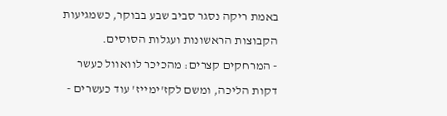באמת ריקה נסגר סביב שבע בבוקר, כשמגיעות הקבוצות הראשונות ועגלות הסוסים.
- המרחקים קצרים: מהכיכר לוואוול כעשר דקות הליכה, ומשם לקז'ימייז' עוד כעשרים -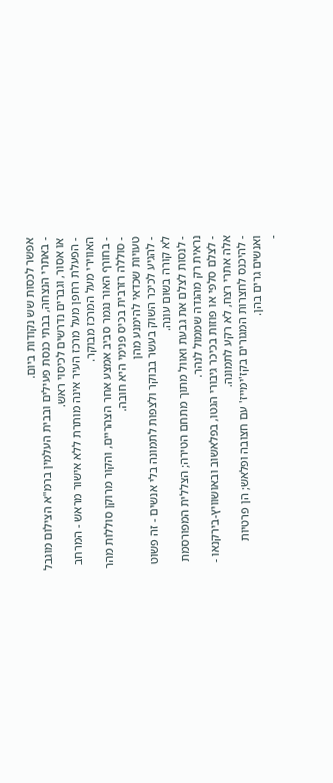אפשר לכסות שש נקודות ביום.
- באתרי הנצחה, בבתי כנסת פעילים ובבית העלמין ברמ"א הצילום מוגבל או אסור, וגברים נדרשים לכיסוי ראש.
- הפעלת רחפן מעל מרכז העיר אינה מותרת ללא אישור מראש - המרחב האווירי מעל המרכז מבוקר.
- בחורף האור נגמר סביב אמצע אחר הצהריים, והקור מרוקן סוללות מהר - סוללה רזרבית בכיס פנימי היא חובה.
טעויות שכדאי להימנע מהן
- להגיע לכיכר השוק בעשר בבוקר ולצפות לתמונה בלי אנשים - זה פשוט לא קורה בשום עונה.
- לנסות לצלם את גבעת ואוול מתוך מתחם הטירה; הצללית המפורסמת נראית רק מהגדה שממול לנהר.
- לצלם סלפי או פוזות בכיכר גיבורי הגטו, בפלאשוב ובאושוויץ-בירקנאו - אלה אתרי רצח, לא רקע לתמונה.
- להיכנס לחצרות המגורים בקז'ימייז' עם חצובה ופלאש; הן פרטיות ואנשים גרים בהן.
-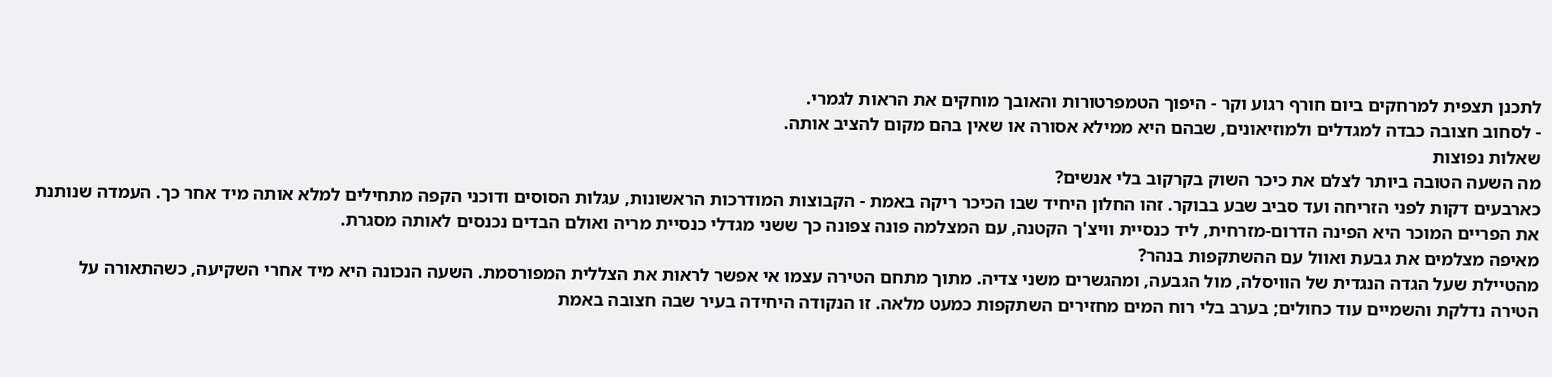לתכנן תצפית למרחקים ביום חורף רגוע וקר - היפוך הטמפרטורות והאובך מוחקים את הראות לגמרי.
- לסחוב חצובה כבדה למגדלים ולמוזיאונים, שבהם היא ממילא אסורה או שאין בהם מקום להציב אותה.
שאלות נפוצות
מה השעה הטובה ביותר לצלם את כיכר השוק בקרקוב בלי אנשים?
כארבעים דקות לפני הזריחה ועד סביב שבע בבוקר. זהו החלון היחיד שבו הכיכר ריקה באמת - הקבוצות המודרכות הראשונות, עגלות הסוסים ודוכני הקפה מתחילים למלא אותה מיד אחר כך. העמדה שנותנת את הפריים המוכר היא הפינה הדרום-מזרחית, ליד כנסיית וויצ'ך הקטנה, עם המצלמה פונה צפונה כך ששני מגדלי כנסיית מריה ואולם הבדים נכנסים לאותה מסגרת.
מאיפה מצלמים את גבעת ואוול עם ההשתקפות בנהר?
מהטיילת שעל הגדה הנגדית של הוויסלה, מול הגבעה, ומהגשרים משני צדיה. מתוך מתחם הטירה עצמו אי אפשר לראות את הצללית המפורסמת. השעה הנכונה היא מיד אחרי השקיעה, כשהתאורה על הטירה נדלקת והשמיים עוד כחולים; בערב בלי רוח המים מחזירים השתקפות כמעט מלאה. זו הנקודה היחידה בעיר שבה חצובה באמת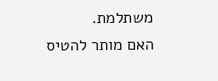משתלמת.
האם מותר להטיס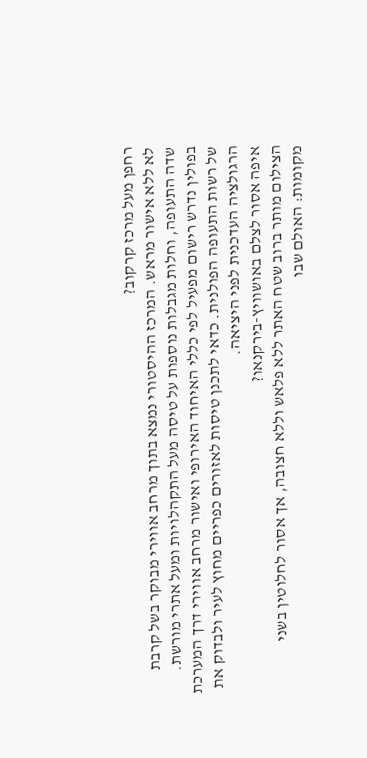רחפן מעל מרכז קרקוב?
לא ללא אישור מראש. המרכז ההיסטורי נמצא בתוך מרחב אווירי מבוקר בשל קרבת שדה התעופה, וחלות מגבלות נוספות על טיסה מעל התקהלויות ומעל אתרי מורשת. בפולין נדרש רישום מפעיל לפי כללי האיחוד האירופי ואישור מרחב אווירי דרך המערכת של רשות התעופה הפולנית. כדאי לתכנן טיסות לאזורים כפריים מחוץ לעיר ולבדוק את הרגולציה העדכנית לפני היציאה.
איפה אסור לצלם באושוויץ-בירקנאו?
הצילום מותר ברוב שטח האתר ללא פלאש וללא חצובה, אך אסור לחלוטין בשני מקומות: האולם שבו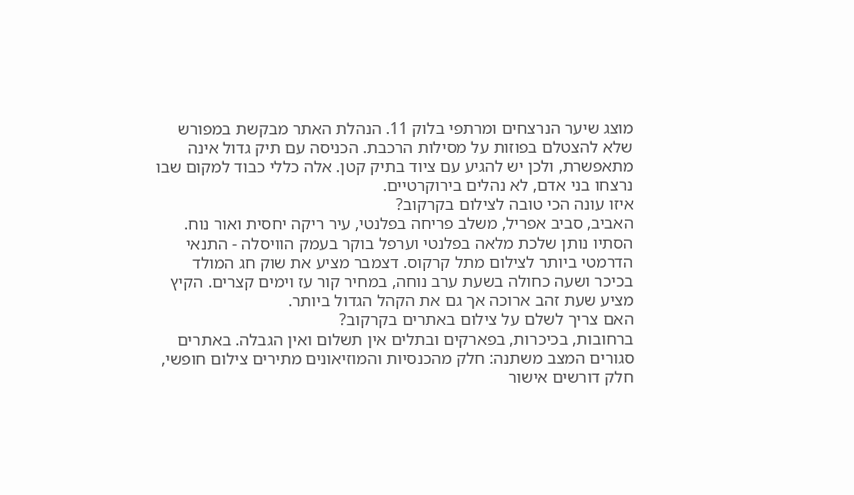מוצג שיער הנרצחים ומרתפי בלוק 11. הנהלת האתר מבקשת במפורש שלא להצטלם בפוזות על מסילות הרכבת. הכניסה עם תיק גדול אינה מתאפשרת, ולכן יש להגיע עם ציוד בתיק קטן. אלה כללי כבוד למקום שבו נרצחו בני אדם, לא נהלים בירוקרטיים.
איזו עונה הכי טובה לצילום בקרקוב?
האביב, סביב אפריל, משלב פריחה בפלנטי, עיר ריקה יחסית ואור נוח. הסתיו נותן שלכת מלאה בפלנטי וערפל בוקר בעמק הוויסלה - התנאי הדרמטי ביותר לצילום מתל קרקוס. דצמבר מציע את שוק חג המולד בכיכר ושעה כחולה בשעת ערב נוחה, במחיר קור עז וימים קצרים. הקיץ מציע שעת זהב ארוכה אך גם את הקהל הגדול ביותר.
האם צריך לשלם על צילום באתרים בקרקוב?
ברחובות, בכיכרות, בפארקים ובתלים אין תשלום ואין הגבלה. באתרים סגורים המצב משתנה: חלק מהכנסיות והמוזיאונים מתירים צילום חופשי, חלק דורשים אישור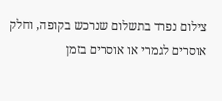צילום נפרד בתשלום שנרכש בקופה, וחלק אוסרים לגמרי או אוסרים בזמן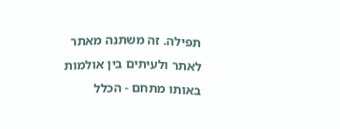תפילה. זה משתנה מאתר לאתר ולעיתים בין אולמות באותו מתחם - הכלל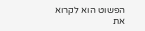הפשוט הוא לקרוא את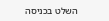השלט בכניסה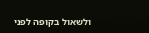ולשאול בקופה לפני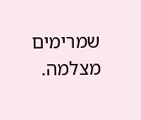שמרימים מצלמה.